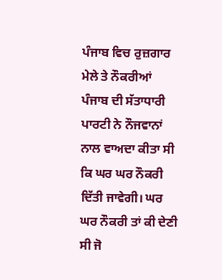ਪੰਜਾਬ ਵਿਚ ਰੁਜ਼ਗਾਰ ਮੇਲੇ ਤੇ ਨੌਕਰੀਆਂ
ਪੰਜਾਬ ਦੀ ਸੱਤਾਧਾਰੀ ਪਾਰਟੀ ਨੇ ਨੌਜਵਾਨਾਂ ਨਾਲ ਵਾਅਦਾ ਕੀਤਾ ਸੀ ਕਿ ਘਰ ਘਰ ਨੌਕਰੀ ਦਿੱਤੀ ਜਾਵੇਗੀ। ਘਰ ਘਰ ਨੌਕਰੀ ਤਾਂ ਕੀ ਦੇਣੀ ਸੀ ਜੋ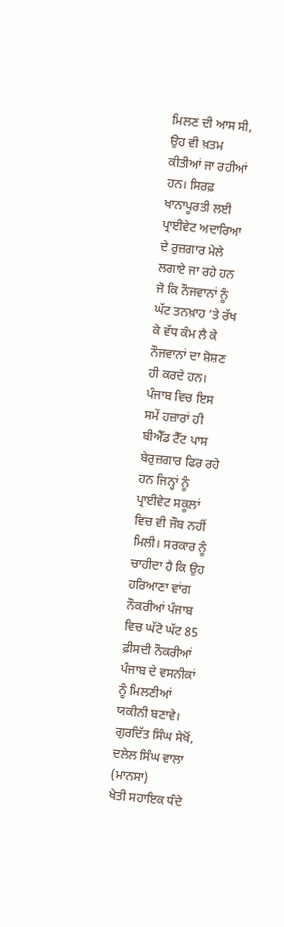ਮਿਲਣ ਦੀ ਆਸ ਸੀ, ਉਹ ਵੀ ਖ਼ਤਮ ਕੀਤੀਆਂ ਜਾ ਰਹੀਆਂ ਹਨ। ਸਿਰਫ਼ ਖਾਨਾਪੂਰਤੀ ਲਈ ਪ੍ਰਾਈਵੇਟ ਅਦਾਰਿਆ ਦੇ ਰੁਜ਼ਗਾਰ ਮੇਲੇ ਲਗਾਏ ਜਾ ਰਹੇ ਹਨ ਜੋ ਕਿ ਨੌਜਵਾਨਾਂ ਨੂੰ ਘੱਟ ਤਨਖ਼ਾਹ ’ਤੇ ਰੱਖ ਕੇ ਵੱਧ ਕੰਮ ਲੈ ਕੇ ਨੌਜਵਾਨਾਂ ਦਾ ਸ਼ੋਸ਼ਣ ਹੀ ਕਰਦੇ ਹਨ। ਪੰਜਾਬ ਵਿਚ ਇਸ ਸਮੇਂ ਹਜ਼ਾਰਾਂ ਹੀ ਬੀਐੱਡ ਟੈੱਟ ਪਾਸ ਬੇਰੁਜ਼ਗਾਰ ਫਿਰ ਰਹੇ ਹਨ ਜਿਨ੍ਹਾਂ ਨੂੰ ਪ੍ਰਾਈਵੇਟ ਸਕੂਲਾਂ ਵਿਚ ਵੀ ਜੌਬ ਨਹੀਂ ਮਿਲੀ। ਸਰਕਾਰ ਨੂੰ ਚਾਹੀਦਾ ਹੈ ਕਿ ਉਹ ਹਰਿਆਣਾ ਵਾਂਗ ਨੌਕਰੀਆਂ ਪੰਜਾਬ ਵਿਚ ਘੱਟੋ ਘੱਟ 85 ਫ਼ੀਸਦੀ ਨੌਕਰੀਆਂ ਪੰਜਾਬ ਦੇ ਵਸਨੀਕਾਂ ਨੂੰ ਮਿਲਣੀਆਂ ਯਕੀਨੀ ਬਣਾਵੇ।
ਗੁਰਦਿੱਤ ਸਿੰਘ ਸੇਖੋਂ, ਦਲੇਲ ਸਿੰਘ ਵਾਲਾ (ਮਾਨਸਾ)
ਖੇਤੀ ਸਹਾਇਕ ਧੰਦੇ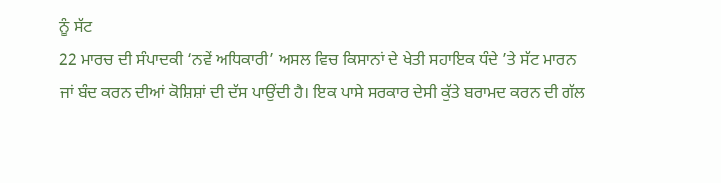ਨੂੰ ਸੱਟ
22 ਮਾਰਚ ਦੀ ਸੰਪਾਦਕੀ ‘ਨਵੇਂ ਅਧਿਕਾਰੀ’ ਅਸਲ ਵਿਚ ਕਿਸਾਨਾਂ ਦੇ ਖੇਤੀ ਸਹਾਇਕ ਧੰਦੇ ’ਤੇ ਸੱਟ ਮਾਰਨ ਜਾਂ ਬੰਦ ਕਰਨ ਦੀਆਂ ਕੋਸ਼ਿਸ਼ਾਂ ਦੀ ਦੱਸ ਪਾਉਂਦੀ ਹੈ। ਇਕ ਪਾਸੇ ਸਰਕਾਰ ਦੇਸੀ ਕੁੱਤੇ ਬਰਾਮਦ ਕਰਨ ਦੀ ਗੱਲ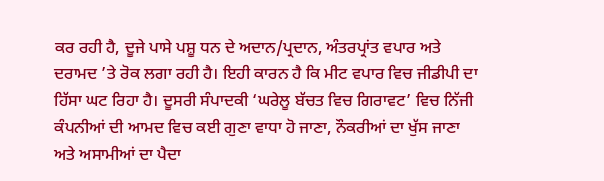ਕਰ ਰਹੀ ਹੈ, ਦੂਜੇ ਪਾਸੇ ਪਸ਼ੂ ਧਨ ਦੇ ਅਦਾਨ/ਪ੍ਰਦਾਨ, ਅੰਤਰਪ੍ਰਾਂਤ ਵਪਾਰ ਅਤੇ ਦਰਾਮਦ ’ਤੇ ਰੋਕ ਲਗਾ ਰਹੀ ਹੈ। ਇਹੀ ਕਾਰਨ ਹੈ ਕਿ ਮੀਟ ਵਪਾਰ ਵਿਚ ਜੀਡੀਪੀ ਦਾ ਹਿੱਸਾ ਘਟ ਰਿਹਾ ਹੈ। ਦੂਸਰੀ ਸੰਪਾਦਕੀ ‘ਘਰੇਲੂ ਬੱਚਤ ਵਿਚ ਗਿਰਾਵਟ’ ਵਿਚ ਨਿੱਜੀ ਕੰਪਨੀਆਂ ਦੀ ਆਮਦ ਵਿਚ ਕਈ ਗੁਣਾ ਵਾਧਾ ਹੋ ਜਾਣਾ, ਨੌਕਰੀਆਂ ਦਾ ਖੁੱਸ ਜਾਣਾ ਅਤੇ ਅਸਾਮੀਆਂ ਦਾ ਪੈਦਾ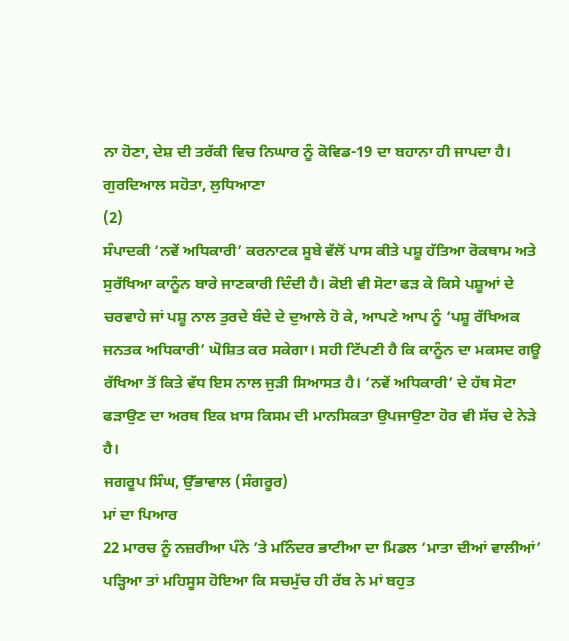ਨਾ ਹੋਣਾ, ਦੇਸ਼ ਦੀ ਤਰੱਕੀ ਵਿਚ ਨਿਘਾਰ ਨੂੰ ਕੋਵਿਡ-19 ਦਾ ਬਹਾਨਾ ਹੀ ਜਾਪਦਾ ਹੈ।
ਗੁਰਦਿਆਲ ਸਹੋਤਾ, ਲੁਧਿਆਣਾ
(2)
ਸੰਪਾਦਕੀ ‘ਨਵੇਂ ਅਧਿਕਾਰੀ’ ਕਰਨਾਟਕ ਸੂਬੇ ਵੱਲੋਂ ਪਾਸ ਕੀਤੇ ਪਸ਼ੂ ਹੱਤਿਆ ਰੋਕਥਾਮ ਅਤੇ ਸੁਰੱਖਿਆ ਕਾਨੂੰਨ ਬਾਰੇ ਜਾਣਕਾਰੀ ਦਿੰਦੀ ਹੈ। ਕੋਈ ਵੀ ਸੋਟਾ ਫੜ ਕੇ ਕਿਸੇ ਪਸ਼ੂਆਂ ਦੇ ਚਰਵਾਹੇ ਜਾਂ ਪਸ਼ੂ ਨਾਲ ਤੁਰਦੇ ਬੰਦੇ ਦੇ ਦੁਆਲੇ ਹੋ ਕੇ, ਆਪਣੇ ਆਪ ਨੂੰ ‘ਪਸ਼ੂ ਰੱਖਿਅਕ ਜਨਤਕ ਅਧਿਕਾਰੀ’ ਘੋਸ਼ਿਤ ਕਰ ਸਕੇਗਾ। ਸਹੀ ਟਿੱਪਣੀ ਹੈ ਕਿ ਕਾਨੂੰਨ ਦਾ ਮਕਸਦ ਗਊ ਰੱਖਿਆ ਤੋਂ ਕਿਤੇ ਵੱਧ ਇਸ ਨਾਲ ਜੁੜੀ ਸਿਆਸਤ ਹੈ। ‘ਨਵੇਂ ਅਧਿਕਾਰੀ’ ਦੇ ਹੱਥ ਸੋਟਾ ਫੜਾਉਣ ਦਾ ਅਰਥ ਇਕ ਖ਼ਾਸ ਕਿਸਮ ਦੀ ਮਾਨਸਿਕਤਾ ਉਪਜਾਉਣਾ ਹੋਰ ਵੀ ਸੱਚ ਦੇ ਨੇੜੇ ਹੈ।
ਜਗਰੂਪ ਸਿੰਘ, ਉੱਭਾਵਾਲ (ਸੰਗਰੂਰ)
ਮਾਂ ਦਾ ਪਿਆਰ
22 ਮਾਰਚ ਨੂੰ ਨਜ਼ਰੀਆ ਪੰਨੇ ’ਤੇ ਮਨਿੰਦਰ ਭਾਟੀਆ ਦਾ ਮਿਡਲ ‘ਮਾਤਾ ਦੀਆਂ ਵਾਲੀਆਂ’ ਪੜ੍ਹਿਆ ਤਾਂ ਮਹਿਸੂਸ ਹੋਇਆ ਕਿ ਸਚਮੁੱਚ ਹੀ ਰੱਬ ਨੇ ਮਾਂ ਬਹੁਤ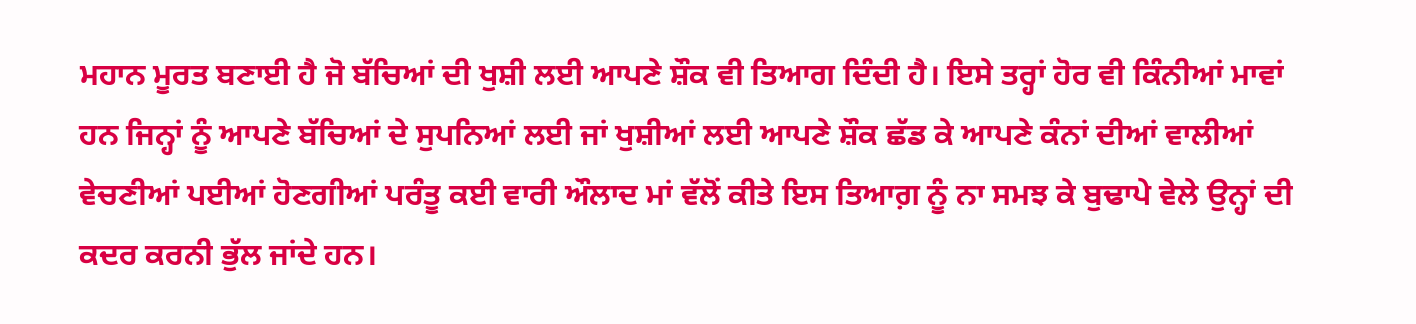ਮਹਾਨ ਮੂਰਤ ਬਣਾਈ ਹੈ ਜੋ ਬੱਚਿਆਂ ਦੀ ਖੁਸ਼ੀ ਲਈ ਆਪਣੇ ਸ਼ੌਕ ਵੀ ਤਿਆਗ ਦਿੰਦੀ ਹੈ। ਇਸੇ ਤਰ੍ਹਾਂ ਹੋਰ ਵੀ ਕਿੰਨੀਆਂ ਮਾਵਾਂ ਹਨ ਜਿਨ੍ਹਾਂ ਨੂੰ ਆਪਣੇ ਬੱਚਿਆਂ ਦੇ ਸੁਪਨਿਆਂ ਲਈ ਜਾਂ ਖੁਸ਼ੀਆਂ ਲਈ ਆਪਣੇ ਸ਼ੌਕ ਛੱਡ ਕੇ ਆਪਣੇ ਕੰਨਾਂ ਦੀਆਂ ਵਾਲੀਆਂ ਵੇਚਣੀਆਂ ਪਈਆਂ ਹੋਣਗੀਆਂ ਪਰੰਤੂ ਕਈ ਵਾਰੀ ਔਲਾਦ ਮਾਂ ਵੱਲੋਂ ਕੀਤੇ ਇਸ ਤਿਆਗ਼ ਨੂੰ ਨਾ ਸਮਝ ਕੇ ਬੁਢਾਪੇ ਵੇਲੇ ਉਨ੍ਹਾਂ ਦੀ ਕਦਰ ਕਰਨੀ ਭੁੱਲ ਜਾਂਦੇ ਹਨ।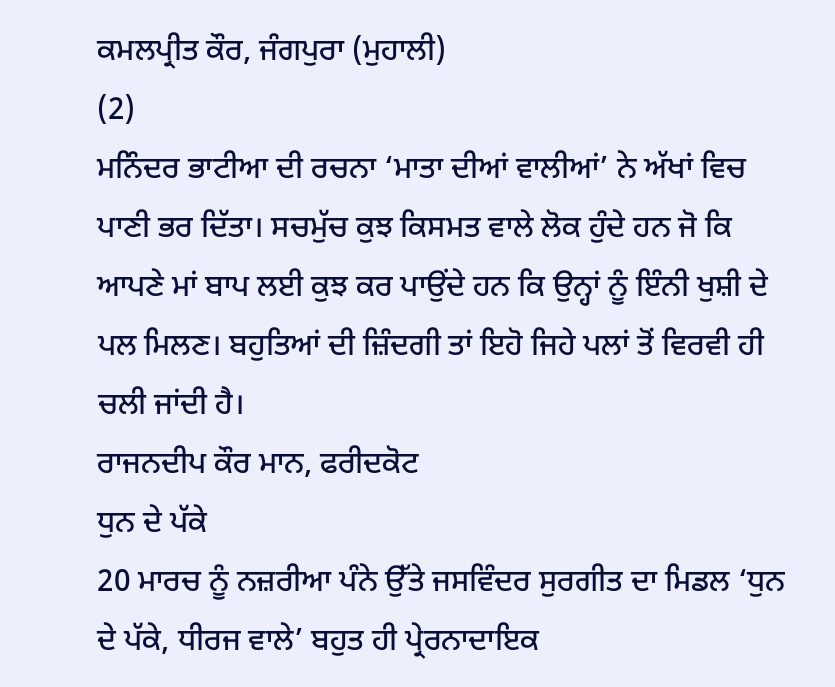ਕਮਲਪ੍ਰੀਤ ਕੌਰ, ਜੰਗਪੁਰਾ (ਮੁਹਾਲੀ)
(2)
ਮਨਿੰਦਰ ਭਾਟੀਆ ਦੀ ਰਚਨਾ ‘ਮਾਤਾ ਦੀਆਂ ਵਾਲੀਆਂ’ ਨੇ ਅੱਖਾਂ ਵਿਚ ਪਾਣੀ ਭਰ ਦਿੱਤਾ। ਸਚਮੁੱਚ ਕੁਝ ਕਿਸਮਤ ਵਾਲੇ ਲੋਕ ਹੁੰਦੇ ਹਨ ਜੋ ਕਿ ਆਪਣੇ ਮਾਂ ਬਾਪ ਲਈ ਕੁਝ ਕਰ ਪਾਉਂਦੇ ਹਨ ਕਿ ਉਨ੍ਹਾਂ ਨੂੰ ਇੰਨੀ ਖੁਸ਼ੀ ਦੇ ਪਲ ਮਿਲਣ। ਬਹੁਤਿਆਂ ਦੀ ਜ਼ਿੰਦਗੀ ਤਾਂ ਇਹੋ ਜਿਹੇ ਪਲਾਂ ਤੋਂ ਵਿਰਵੀ ਹੀ ਚਲੀ ਜਾਂਦੀ ਹੈ।
ਰਾਜਨਦੀਪ ਕੌਰ ਮਾਨ, ਫਰੀਦਕੋਟ
ਧੁਨ ਦੇ ਪੱਕੇ
20 ਮਾਰਚ ਨੂੰ ਨਜ਼ਰੀਆ ਪੰਨੇ ਉੱਤੇ ਜਸਵਿੰਦਰ ਸੁਰਗੀਤ ਦਾ ਮਿਡਲ ‘ਧੁਨ ਦੇ ਪੱਕੇ, ਧੀਰਜ ਵਾਲੇ’ ਬਹੁਤ ਹੀ ਪ੍ਰੇਰਨਾਦਾਇਕ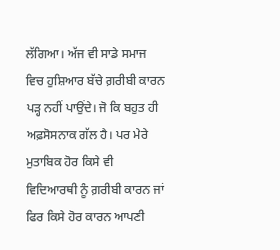ਲੱਗਿਆ। ਅੱਜ ਵੀ ਸਾਡੇ ਸਮਾਜ ਵਿਚ ਹੁਸ਼ਿਆਰ ਬੱਚੇ ਗ਼ਰੀਬੀ ਕਾਰਨ ਪੜ੍ਹ ਨਹੀਂ ਪਾਉਂਦੇ। ਜੋ ਕਿ ਬਹੁਤ ਹੀ ਅਫ਼ਸੋਸਨਾਕ ਗੱਲ ਹੈ। ਪਰ ਮੇਰੇ ਮੁਤਾਬਿਕ ਹੋਰ ਕਿਸੇ ਵੀ ਵਿਦਿਆਰਥੀ ਨੂੰ ਗ਼ਰੀਬੀ ਕਾਰਨ ਜਾਂ ਫਿਰ ਕਿਸੇ ਹੋਰ ਕਾਰਨ ਆਪਣੀ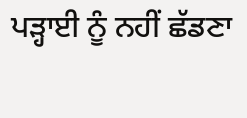ਪੜ੍ਹਾਈ ਨੂੰ ਨਹੀਂ ਛੱਡਣਾ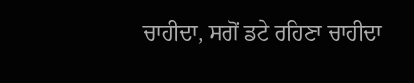ਚਾਹੀਦਾ, ਸਗੋਂ ਡਟੇ ਰਹਿਣਾ ਚਾਹੀਦਾ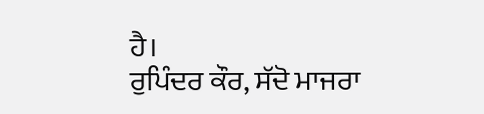ਹੈ।
ਰੁਪਿੰਦਰ ਕੌਰ, ਸੱਦੋ ਮਾਜਰਾ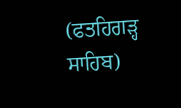(ਫਤਹਿਗੜ੍ਹ ਸਾਹਿਬ)